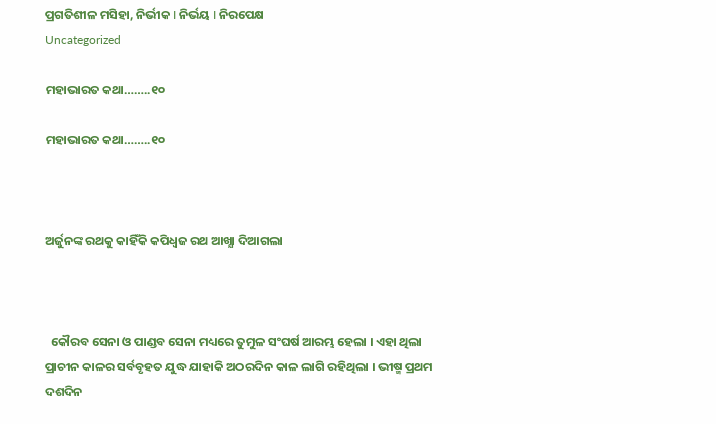ପ୍ରଗତିଶୀଳ ମସିହା, ନିର୍ଭୀକ I ନିର୍ଭୟ I ନିରପେକ୍ଷ
Uncategorized

ମହାଭାରତ କଥା……..୧୦

ମହାଭାରତ କଥା……..୧୦



ଅର୍ଜୁନଙ୍କ ରଥକୁ କାହିଁକି କପିଧ୍ଵଜ ରଥ ଆଖ୍ଯା ଦିଆଗଲା



  କୌରବ ସେନା ଓ ପାଣ୍ଡବ ସେନା ମଧ୍ୟରେ ତୁମୁଳ ସଂଘର୍ଷ ଆରମ୍ଭ ହେଲା । ଏହା ଥିଲା ପ୍ରାଚୀନ କାଳର ସର୍ବବୃହତ ଯୁଦ୍ଧ ଯାହାକି ଅଠରଦିନ କାଳ ଲାଗି ରହିଥିଲା । ଭୀଷ୍ମ ପ୍ରଥମ ଦଶଦିନ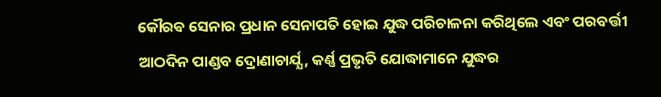କୌରଵ ସେନାର ପ୍ରଧାନ ସେନାପତି ହୋଇ ଯୁଦ୍ଧ ପରିଚାଳନା କରିଥିଲେ ଏବଂ ପରବର୍ତ୍ତୀ ଆଠଦିନ ପାଣ୍ଡବ ଦ୍ରୋଣାଚାର୍ଯ୍ଯ, କର୍ଣ୍ଣ ପ୍ରଭୃତି ଯୋଦ୍ଧାମାନେ ଯୁଦ୍ଧର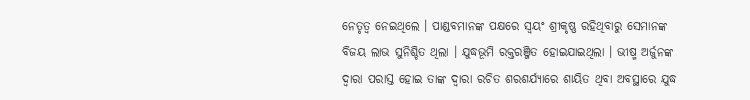ନେତୃତ୍ୱ ନେଇଥିଲେ । ପାଣ୍ଡବମାନଙ୍କ ପକ୍ଷରେ ସ୍ବୟଂ ଶ୍ରୀକୃଷ୍ଣ ରହିଥିବାରୁ ସେମାନଙ୍କ ବିଜୟ ଲାଭ ସୁନିଶ୍ଚିତ ଥିଲା । ଯୁଦ୍ଧଭୂମି ରକ୍ତରଞ୍ଜିତ ହୋଇଯାଇଥିଲା । ଭୀଷ୍ମ ଅର୍ଜୁନଙ୍କ ଦ୍ବାରା ପରାସ୍ତ ହୋଇ ତାଙ୍କ ଦ୍ବାରା ରଚିତ ଶରଶର୍ଯ୍ଯାରେ ଶାୟିତ ଥିବା ଅବସ୍ଥାରେ ଯୁଦ୍ଧ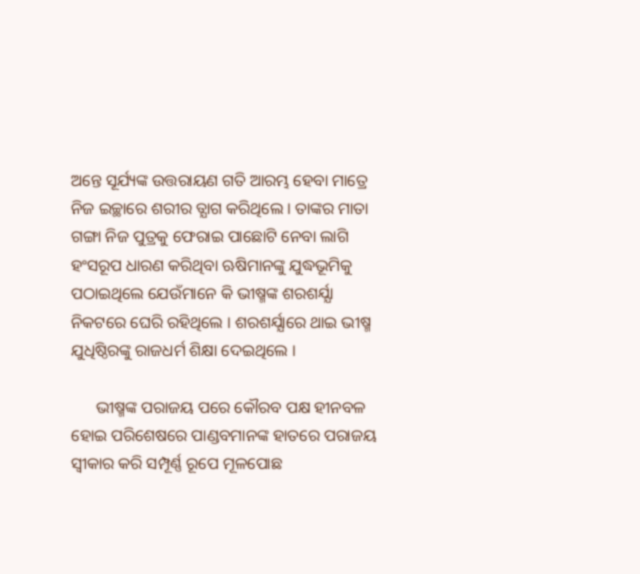ଅନ୍ତେ ସୂର୍ଯ୍ୟଙ୍କ ଉତ୍ତରାୟଣ ଗତି ଆରମ୍ଭ ହେବା ମାତ୍ରେ ନିଜ ଇଚ୍ଛାରେ ଶରୀର ତ୍ଯାଗ କରିଥିଲେ । ତାଙ୍କର ମାତା ଗଙ୍ଗା ନିଜ ପୁତ୍ରକୁ ଫେରାଇ ପାଛୋଟି ନେବା ଲାଗି ହଂସରୂପ ଧାରଣ କରିଥିବା ଋଷିମାନଙ୍କୁ ଯୁଦ୍ଧଭୂମିକୁ ପଠାଇଥିଲେ ଯେଉଁମାନେ କି ଭୀଷ୍ମଙ୍କ ଶରଶର୍ଯ୍ଯା ନିକଟରେ ଘେରି ରହିଥିଲେ । ଶରଶର୍ଯ୍ଯାରେ ଥାଇ ଭୀଷ୍ମ ଯୁଧିଷ୍ଠିରଙ୍କୁ ରାଜଧର୍ମ ଶିକ୍ଷା ଦେଇଥିଲେ ।

      ଭୀଷ୍ମଙ୍କ ପରାଜୟ ପରେ କୌରବ ପକ୍ଷ ହୀନବଳ ହୋଇ ପରିଶେଷରେ ପାଣ୍ଡବମାନଙ୍କ ହାତରେ ପରାଜୟ ସ୍ବୀକାର କରି ସମ୍ପୂର୍ଣ୍ଣ ରୂପେ ମୂଳପୋଛ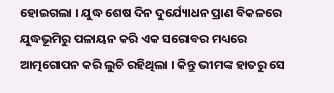ହୋଇଗଲା । ଯୁଦ୍ଧ ଶେଷ ଦିନ ଦୁର୍ଯ୍ୟୋଧନ ପ୍ରାଣ ବିକଳରେ ଯୁଦ୍ଧଭୂମିରୁ ପଳାୟନ କରି ଏକ ସରୋବର ମଧ୍ୟରେ ଆତ୍ମଗୋପନ କରି ଲୁଚି ରହିଥିଲା । କିନ୍ତୁ ଭୀମଙ୍କ ହାତରୁ ସେ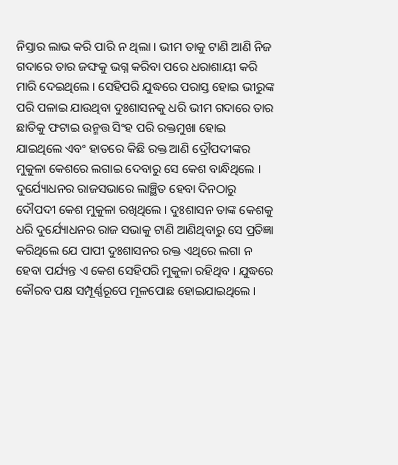ନିସ୍ତାର ଲାଭ କରି ପାରି ନ ଥିଲା । ଭୀମ ତାକୁ ଟାଣି ଆଣି ନିଜ ଗଦାରେ ତାର ଜଙ୍ଘକୁ ଭଗ୍ନ କରିବା ପରେ ଧରାଶାୟୀ କରି ମାରି ଦେଇଥିଲେ । ସେହିପରି ଯୁଦ୍ଧରେ ପରାସ୍ତ ହୋଇ ଭୀରୁଙ୍କ ପରି ପଳାଇ ଯାଉଥିବା ଦୁଃଶାସନକୁ ଧରି ଭୀମ ଗଦାରେ ତାର ଛାତିକୁ ଫଟାଇ ଉନ୍ମତ୍ତ ସିଂହ ପରି ରକ୍ତମୁଖା ହୋଇ ଯାଇଥିଲେ ଏବଂ ହାତରେ କିଛି ରକ୍ତ ଆଣି ଦ୍ରୌପଦୀଙ୍କର ମୁକୁଳା କେଶରେ ଲଗାଇ ଦେବାରୁ ସେ କେଶ ବାନ୍ଧିଥିଲେ । ଦୁର୍ଯ୍ୟୋଧନର ରାଜସଭାରେ ଲାଞ୍ଛିତ ହେବା ଦିନଠାରୁ ଦୌପଦୀ କେଶ ମୁକୁଳା ରଖିଥିଲେ । ଦୁଃଶାସନ ତାଙ୍କ କେଶକୁ ଧରି ଦୁର୍ଯ୍ୟୋଧନର ରାଜ ସଭାକୁ ଟାଣି ଆଣିଥିବାରୁ ସେ ପ୍ରତିଜ୍ଞା କରିଥିଲେ ଯେ ପାପୀ ଦୁଃଶାସନର ରକ୍ତ ଏଥିରେ ଲଗା ନ ହେବା ପର୍ଯ୍ୟନ୍ତ ଏ କେଶ ସେହିପରି ମୁକୁଳା ରହିଥିବ । ଯୁଦ୍ଧରେ କୌରବ ପକ୍ଷ ସମ୍ପୂର୍ଣ୍ଣରୂପେ ମୂଳପୋଛ ହୋଇଯାଇଥିଲେ ।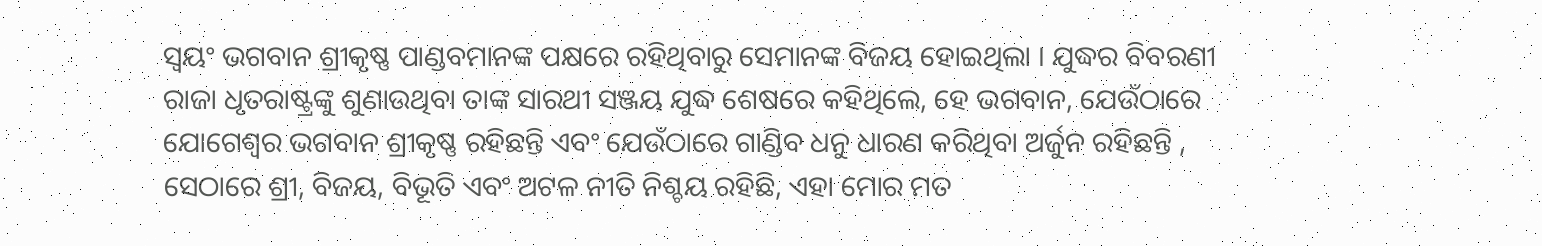ସ୍ବୟଂ ଭଗବାନ ଶ୍ରୀକୃଷ୍ଣ ପାଣ୍ଡବମାନଙ୍କ ପକ୍ଷରେ ରହିଥିବାରୁ ସେମାନଙ୍କ ବିଜୟ ହୋଇଥିଲା । ଯୁଦ୍ଧର ବିବରଣୀ ରାଜା ଧୃତରାଷ୍ଟ୍ରଙ୍କୁ ଶୁଣାଉଥିବା ତାଙ୍କ ସାରଥୀ ସଞ୍ଜୟ ଯୁଦ୍ଧ ଶେଷରେ କହିଥିଲେ, ହେ ଭଗବାନ, ଯେଉଁଠାରେ ଯୋଗେଶ୍ଵର ଭଗବାନ ଶ୍ରୀକୃଷ୍ଣ ରହିଛନ୍ତି ଏବଂ ଯେଉଁଠାରେ ଗାଣ୍ଡିବ ଧନୁ ଧାରଣ କରିଥିବା ଅର୍ଜୁନ ରହିଛନ୍ତି , ସେଠାରେ ଶ୍ରୀ, ବିଜୟ, ବିଭୂତି ଏବଂ ଅଟଳ ନୀତି ନିଶ୍ଚୟ ରହିଛି, ଏହା ମୋର ମତ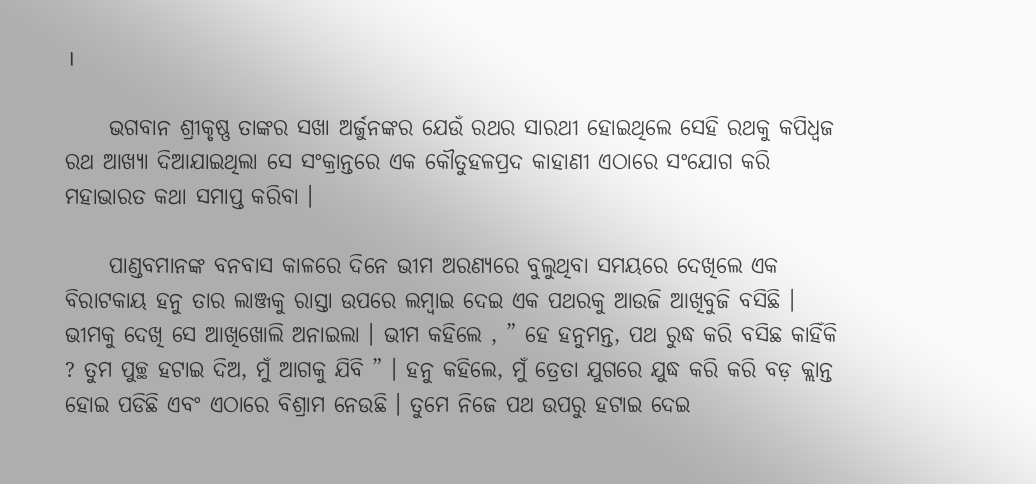।

     ଭଗବାନ ଶ୍ରୀକୃଷ୍ଣ ତାଙ୍କର ସଖା ଅର୍ଜୁନଙ୍କର ଯେଉଁ ରଥର ସାରଥୀ ହୋଇଥିଲେ ସେହି ରଥକୁ କପିଧ୍ଵଜ ରଥ ଆଖ୍ଯା ଦିଆଯାଇଥିଲା ସେ ସଂକ୍ରାନ୍ତରେ ଏକ କୌତୁହଳପ୍ରଦ କାହାଣୀ ଏଠାରେ ସଂଯୋଗ କରି ମହାଭାରତ କଥା ସମାପ୍ତ କରିବା ।

     ପାଣ୍ଡବମାନଙ୍କ ବନବାସ କାଳରେ ଦିନେ ଭୀମ ଅରଣ୍ଯରେ ବୁଲୁଥିବା ସମୟରେ ଦେଖିଲେ ଏକ ବିରାଟକାୟ ହନୁ ତାର ଲାଞ୍ଜକୁ ରାସ୍ତା ଉପରେ ଲମ୍ବାଇ ଦେଇ ଏକ ପଥରକୁ ଆଉଜି ଆଖିବୁଜି ବସିଛି । ଭୀମକୁ ଦେଖି ସେ ଆଖିଖୋଲି ଅନାଇଲା । ଭୀମ କହିଲେ , ” ହେ ହନୁମନ୍ତ, ପଥ ରୁଦ୍ଧ କରି ବସିଛ କାହିଁକି ? ତୁମ ପୁଚ୍ଛ ହଟାଇ ଦିଅ, ମୁଁ ଆଗକୁ ଯିବି ” । ହନୁ କହିଲେ, ମୁଁ ତ୍ରେତା ଯୁଗରେ ଯୁଦ୍ଧ କରି କରି ବଡ଼ କ୍ଲାନ୍ତ ହୋଇ ପଡିଛି ଏବଂ ଏଠାରେ ବିଶ୍ରାମ ନେଉଛି । ତୁମେ ନିଜେ ପଥ ଉପରୁ ହଟାଇ ଦେଇ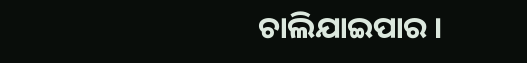ଚାଲିଯାଇପାର ।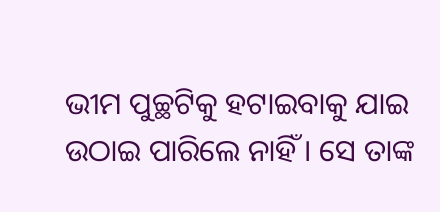ଭୀମ ପୁଚ୍ଛଟିକୁ ହଟାଇବାକୁ ଯାଇ ଉଠାଇ ପାରିଲେ ନାହିଁ । ସେ ତାଙ୍କ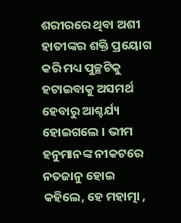ଶରୀରରେ ଥିବା ଅଶୀ ହାତୀଙ୍କର ଶକ୍ତି ପ୍ରୟୋଗ କରି ମଧ୍ୟ ପୁଚ୍ଛଟିକୁ ହଟାଇବାକୁ ଅସମର୍ଥ ହେବାରୁ ଆଶ୍ଚର୍ଯ୍ୟ ହୋଇଗଲେ । ଭୀମ ହନୁମାନଙ୍କ ନୀକଟରେ ନତଜାନୁ ହୋଇ କହିଲେ, ହେ ମହାତ୍ମା ,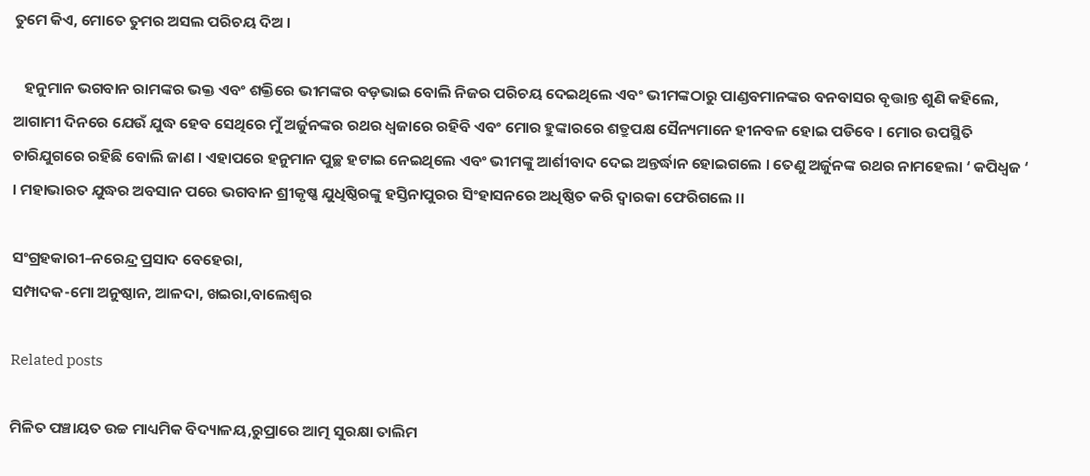ତୁମେ କିଏ, ମୋତେ ତୁମର ଅସଲ ପରିଚୟ ଦିଅ ।

   ହନୁମାନ ଭଗବାନ ରାମଙ୍କର ଭକ୍ତ ଏବଂ ଶକ୍ତିରେ ଭୀମଙ୍କର ବଡ଼ଭାଇ ବୋଲି ନିଜର ପରିଚୟ ଦେଇଥିଲେ ଏବଂ ଭୀମଙ୍କଠାରୁ ପାଣ୍ଡବମାନଙ୍କର ବନବାସର ବୃତ୍ତାନ୍ତ ଶୁଣି କହିଲେ, ଆଗାମୀ ଦିନରେ ଯେଉଁ ଯୁଦ୍ଧ ହେବ ସେଥିରେ ମୁଁ ଅର୍ଜୁନଙ୍କର ରଥର ଧ୍ବଜାରେ ରହିବି ଏବଂ ମୋର ହୁଙ୍କାରରେ ଶତ୍ରୁପକ୍ଷ ସୈନ୍ୟମାନେ ହୀନବଳ ହୋଇ ପଡିବେ । ମୋର ଉପସ୍ଥିତି ଚାରିଯୁଗରେ ରହିଛି ବୋଲି ଜାଣ । ଏହାପରେ ହନୁମାନ ପୁଚ୍ଛ ହଟାଇ ନେଇଥିଲେ ଏବଂ ଭୀମଙ୍କୁ ଆର୍ଶୀବାଦ ଦେଇ ଅନ୍ତର୍ଦ୍ଧାନ ହୋଇଗଲେ । ତେଣୁ ଅର୍ଜୁନଙ୍କ ରଥର ନାମହେଲା ‘ କପିଧ୍ଵଜ ‘ । ମହାଭାରତ ଯୁଦ୍ଧର ଅବସାନ ପରେ ଭଗବାନ ଶ୍ରୀକୃଷ୍ଣ ଯୁଧିଷ୍ଠିରଙ୍କୁ ହସ୍ତିନାପୁରର ସିଂହାସନରେ ଅଧିଷ୍ଠିତ କରି ଦ୍ବାରକା ଫେରିଗଲେ ।।

ସଂଗ୍ରହକାରୀ–ନରେନ୍ଦ୍ର ପ୍ରସାଦ ବେହେରା,
ସମ୍ପାଦକ-ମୋ ଅନୁଷ୍ଠାନ, ଆଳଦା, ଖଇରା,ବାଲେଶ୍ଵର

Related posts

ମିଳିତ ପଞ୍ଚାୟତ ଉଚ୍ଚ ମାଧ୍ୟମିକ ବିଦ୍ୟାଳୟ,ରୁପ୍ରାରେ ଆତ୍ମ ସୁରକ୍ଷା ତାଲିମ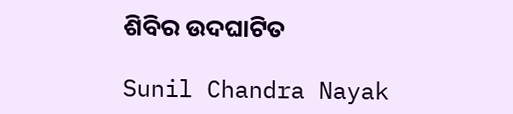ଶିବିର ଉଦଘାଟିତ

Sunil Chandra Nayak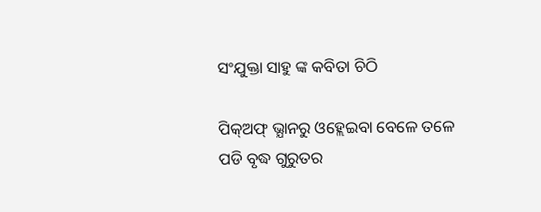ସଂଯୁକ୍ତା ସାହୁ ଙ୍କ କବିତା ଚିଠି

ପିକ୍ଅଫ୍ ଭ୍ଯାନରୁ ଓହ୍ଲେଇବା ବେଳେ ତଳେ ପଡି ବୃଦ୍ଧ ଗୁରୁତର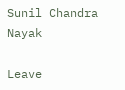Sunil Chandra Nayak

Leave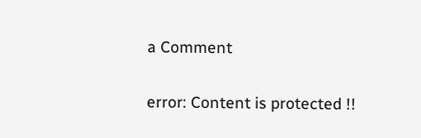a Comment

error: Content is protected !!